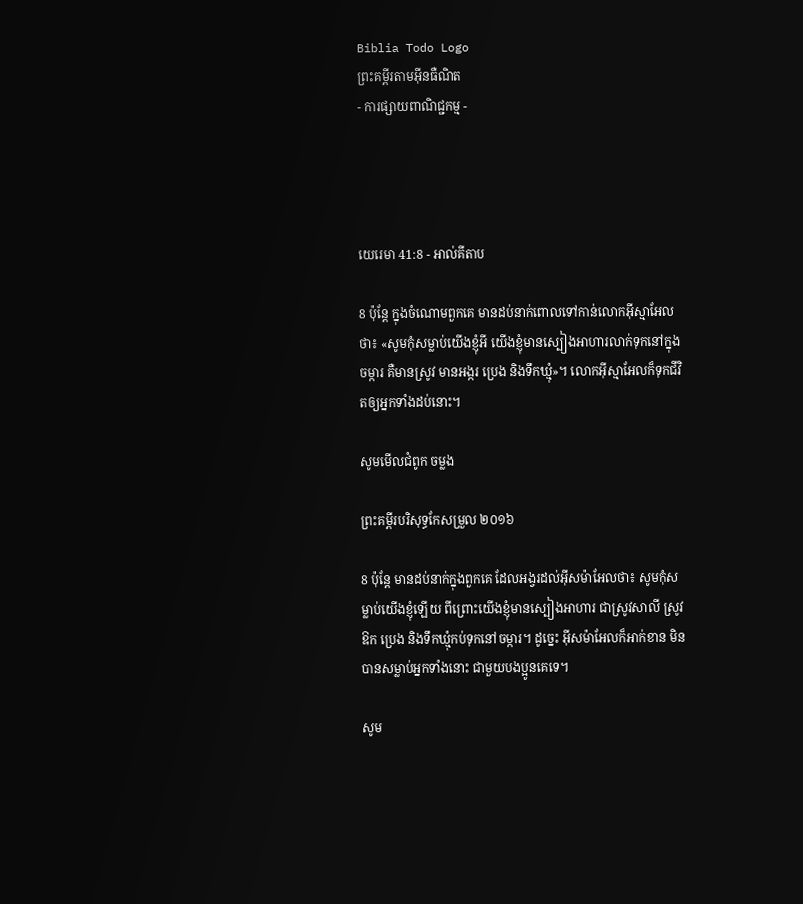Biblia Todo Logo
ព្រះគម្ពីរតាមអ៊ីនធឺណិត
- ការផ្សាយពាណិជ្ជកម្ម -




យេរេមា 41:8 - អាល់គីតាប

8 ប៉ុន្តែ ក្នុងចំណោមពួកគេ មានដប់នាក់ពោលទៅកាន់លោកអ៊ីស្មា‌អែលថា៖ «សូមកុំសម្លាប់យើងខ្ញុំអី យើងខ្ញុំមានស្បៀងអាហារលាក់ទុកនៅក្នុងចម្ការ គឺមានស្រូវ មានអង្ករ ប្រេង និងទឹកឃ្មុំ»។ លោកអ៊ីស្មា‌អែលក៏ទុកជីវិតឲ្យអ្នកទាំងដប់នោះ។

សូមមើលជំពូក ចម្លង

ព្រះគម្ពីរបរិសុទ្ធកែសម្រួល ២០១៦

8 ប៉ុន្តែ មានដប់នាក់ក្នុងពួកគេ ដែលអង្វរដល់អ៊ីស‌ម៉ា‌អែលថា៖ សូមកុំសម្លាប់យើងខ្ញុំឡើយ ពីព្រោះយើងខ្ញុំមានស្បៀងអាហារ ជាស្រូវសាលី ស្រូវឱក ប្រេង និងទឹកឃ្មុំកប់ទុកនៅចម្ការ។ ដូច្នេះ អ៊ីស‌ម៉ា‌អែលក៏អាក់‌ខាន មិនបានសម្លាប់អ្នកទាំងនោះ ជា‌មួយបង‌ប្អូនគេទេ។

សូម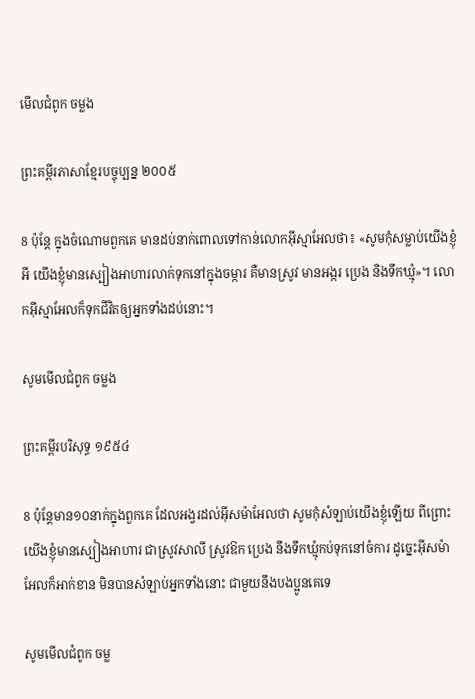មើលជំពូក ចម្លង

ព្រះគម្ពីរភាសាខ្មែរបច្ចុប្បន្ន ២០០៥

8 ប៉ុន្តែ ក្នុងចំណោមពួកគេ មានដប់នាក់ពោលទៅកាន់លោកអ៊ីស្មា‌អែលថា៖ «សូមកុំសម្លាប់យើងខ្ញុំអី យើងខ្ញុំមានស្បៀងអាហារលាក់ទុកនៅក្នុងចម្ការ គឺមានស្រូវ មានអង្ករ ប្រេង និងទឹកឃ្មុំ»។ លោកអ៊ីស្មា‌អែលក៏ទុកជីវិតឲ្យអ្នកទាំងដប់នោះ។

សូមមើលជំពូក ចម្លង

ព្រះគម្ពីរបរិសុទ្ធ ១៩៥៤

8 ប៉ុន្តែមាន១០នាក់ក្នុងពួកគេ ដែលអង្វរដល់អ៊ីស‌ម៉ាអែលថា សូមកុំសំឡាប់យើងខ្ញុំឡើយ ពីព្រោះយើងខ្ញុំមានស្បៀងអាហារ ជាស្រូវ‌សាលី ស្រូវឱក ប្រេង នឹងទឹកឃ្មុំកប់ទុកនៅចំការ ដូច្នេះអ៊ីស‌ម៉ាអែលក៏អាក់‌ខាន មិនបានសំឡាប់អ្នកទាំងនោះ ជាមួយនឹងបងប្អូនគេទេ

សូមមើលជំពូក ចម្ល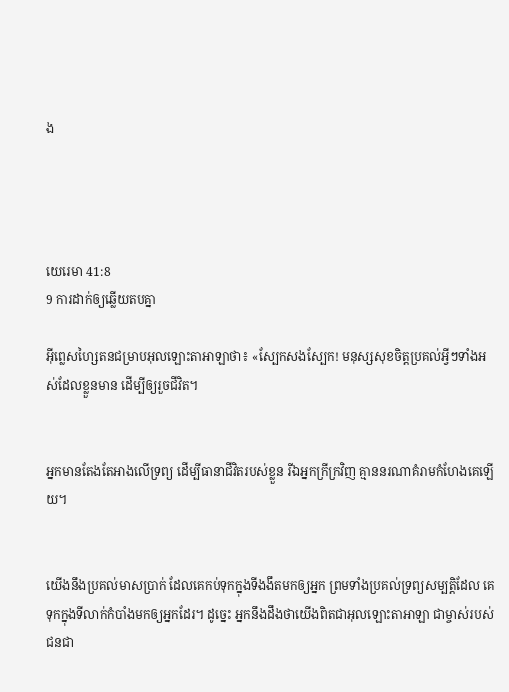ង




យេរេមា 41:8
9 ការដាក់ឲ្យឆ្លើយតបគ្នា

អ៊ីព្លេស‌ហ្សៃតនជម្រាបអុលឡោះ‌តាអាឡាថា៖ «ស្បែកសងស្បែក! មនុស្សសុខចិត្តប្រគល់អ្វីៗទាំងអស់ដែលខ្លួនមាន ដើម្បីឲ្យរួចជីវិត។


អ្នកមានតែងតែអាងលើទ្រព្យ ដើម្បីធានាជីវិតរបស់ខ្លួន រីឯអ្នកក្រីក្រវិញ គ្មាននរណាគំរាម‌កំហែងគេឡើយ។


យើងនឹងប្រគល់មាសប្រាក់ ដែលគេកប់ទុកក្នុងទីងងឹតមកឲ្យអ្នក ព្រមទាំងប្រគល់ទ្រព្យសម្បត្តិដែល គេទុកក្នុងទីលាក់កំបាំងមកឲ្យអ្នកដែរ។ ដូច្នេះ អ្នកនឹងដឹងថាយើងពិតជាអុលឡោះ‌តាអាឡា ជាម្ចាស់របស់ជន‌ជា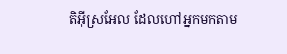តិអ៊ីស្រ‌អែល ដែលហៅអ្នកមកតាម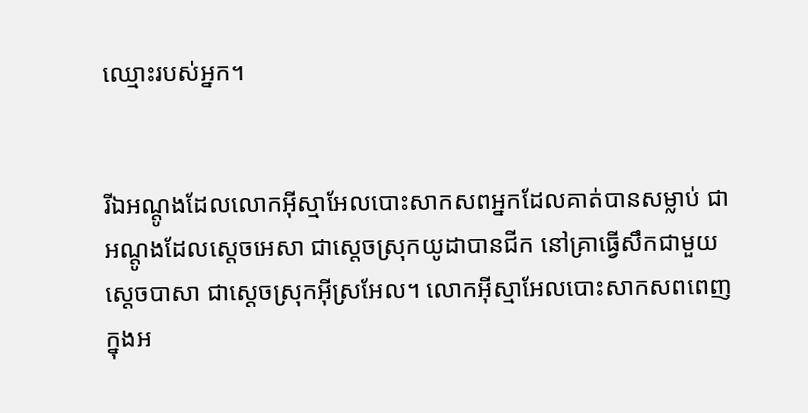ឈ្មោះរបស់អ្នក។


រីឯអណ្ដូងដែលលោកអ៊ីស្មា‌អែលបោះសាក‌សពអ្នកដែលគាត់បានសម្លាប់ ជាអណ្ដូងដែលស្តេចអេសា ជាស្ដេចស្រុកយូដាបានជីក នៅគ្រាធ្វើសឹកជាមួយស្តេចបាសា ជាស្ដេចស្រុកអ៊ីស្រ‌អែល។ លោកអ៊ីស្មា‌អែលបោះសាក‌សពពេញក្នុងអ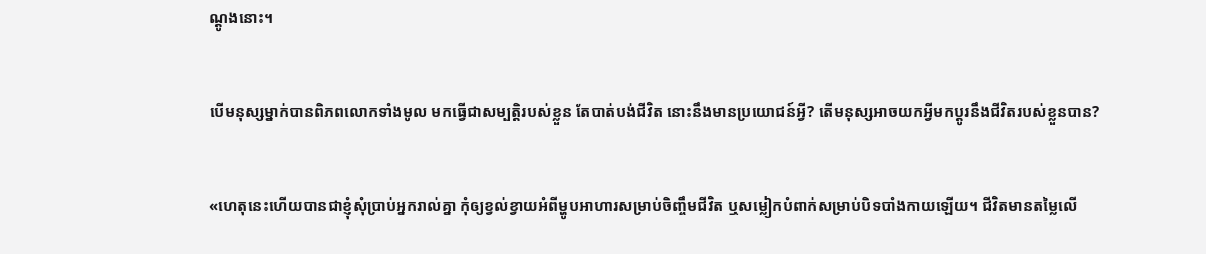ណ្ដូងនោះ។


បើមនុស្សម្នាក់បានពិភពលោកទាំងមូល មកធ្វើជាសម្បត្តិរបស់ខ្លួន តែបាត់បង់ជីវិត នោះនឹងមានប្រយោជន៍អ្វី? តើមនុស្សអាចយកអ្វីមកប្ដូរនឹងជីវិតរបស់ខ្លួនបាន?


«ហេតុនេះហើយបានជាខ្ញុំសុំប្រាប់អ្នករាល់គ្នា កុំឲ្យខ្វល់ខ្វាយអំពីម្ហូបអាហារសម្រាប់ចិញ្ចឹមជីវិត ឬសម្លៀក‌បំពាក់សម្រាប់បិទ‌បាំងកាយឡើយ។ ជីវិតមានតម្លៃលើ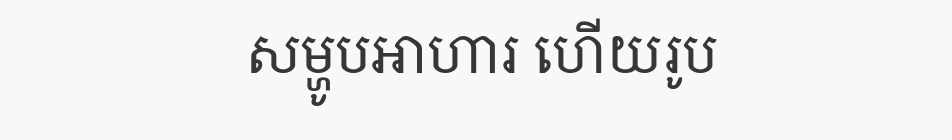សម្ហូបអាហារ ហើយរូប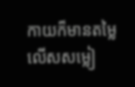កាយក៏មានតម្លៃលើសសម្លៀ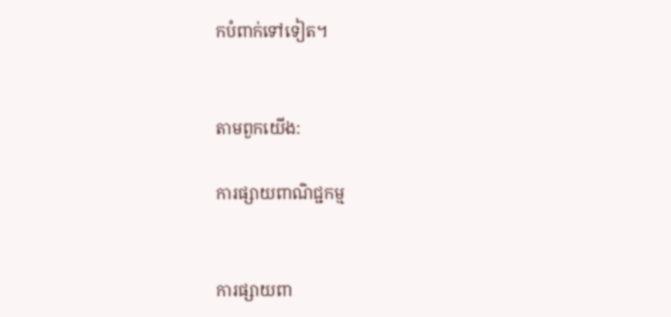ក‌បំពាក់ទៅទៀត។


តាមពួកយើង:

ការផ្សាយពាណិជ្ជកម្ម


ការផ្សាយពា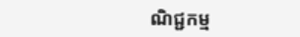ណិជ្ជកម្ម